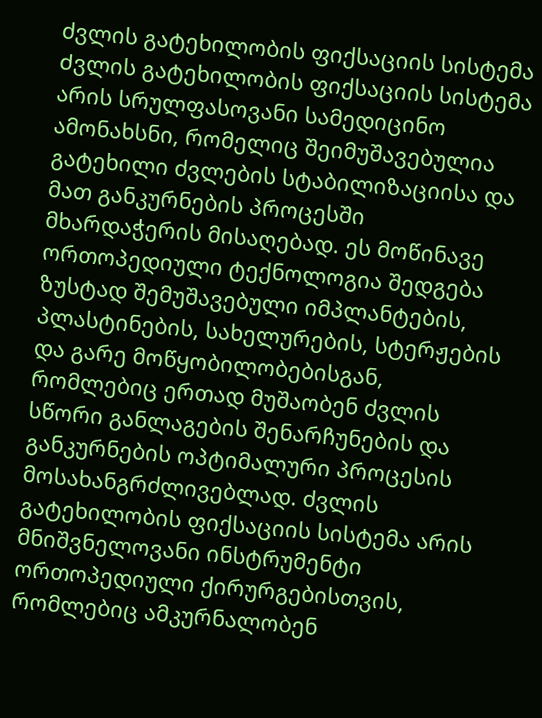ძვლის გატეხილობის ფიქსაციის სისტემა
Ძვლის გატეხილობის ფიქსაციის სისტემა არის სრულფასოვანი სამედიცინო ამონახსნი, რომელიც შეიმუშავებულია გატეხილი ძვლების სტაბილიზაციისა და მათ განკურნების პროცესში მხარდაჭერის მისაღებად. ეს მოწინავე ორთოპედიული ტექნოლოგია შედგება ზუსტად შემუშავებული იმპლანტების, პლასტინების, სახელურების, სტერჟების და გარე მოწყობილობებისგან, რომლებიც ერთად მუშაობენ ძვლის სწორი განლაგების შენარჩუნების და განკურნების ოპტიმალური პროცესის მოსახანგრძლივებლად. ძვლის გატეხილობის ფიქსაციის სისტემა არის მნიშვნელოვანი ინსტრუმენტი ორთოპედიული ქირურგებისთვის, რომლებიც ამკურნალობენ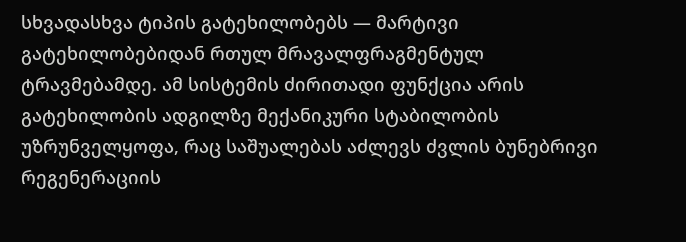სხვადასხვა ტიპის გატეხილობებს — მარტივი გატეხილობებიდან რთულ მრავალფრაგმენტულ ტრავმებამდე. ამ სისტემის ძირითადი ფუნქცია არის გატეხილობის ადგილზე მექანიკური სტაბილობის უზრუნველყოფა, რაც საშუალებას აძლევს ძვლის ბუნებრივი რეგენერაციის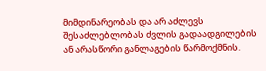მიმდინარეობას და არ აძლევს შესაძლებლობას ძვლის გადაადგილების ან არასწორი განლაგების წარმოქმნის.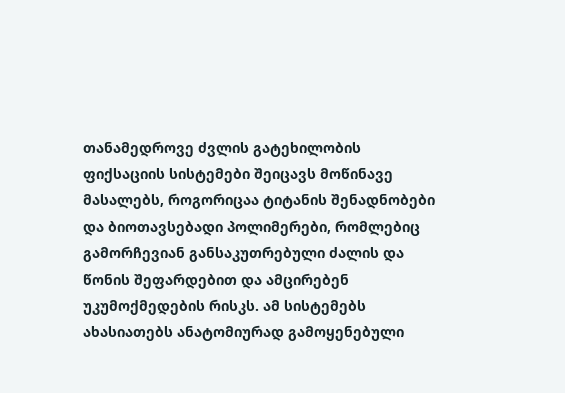თანამედროვე ძვლის გატეხილობის ფიქსაციის სისტემები შეიცავს მოწინავე მასალებს, როგორიცაა ტიტანის შენადნობები და ბიოთავსებადი პოლიმერები, რომლებიც გამორჩევიან განსაკუთრებული ძალის და წონის შეფარდებით და ამცირებენ უკუმოქმედების რისკს. ამ სისტემებს ახასიათებს ანატომიურად გამოყენებული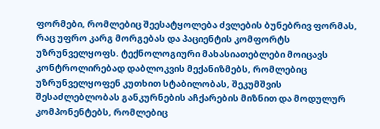ფორმები, რომლებიც შეესატყოლება ძვლების ბუნებრივ ფორმას, რაც უფრო კარგ მორგებას და პაციენტის კომფორტს უზრუნველყოფს. ტექნოლოგიური მახასიათებლები მოიცავს კონტროლირებად დაბლოკვის მექანიზმებს, რომლებიც უზრუნველყოფენ კუთხით სტაბილობას, შეკუმშვის შესაძლებლობას განკურნების აჩქარების მიზნით და მოდულურ კომპონენტებს, რომლებიც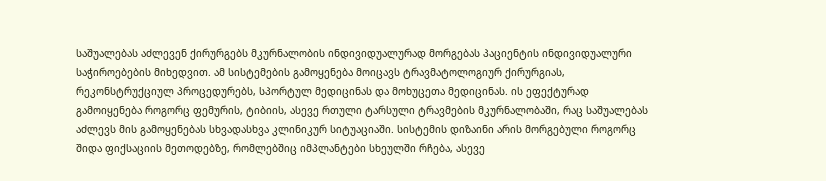საშუალებას აძლევენ ქირურგებს მკურნალობის ინდივიდუალურად მორგებას პაციენტის ინდივიდუალური საჭიროებების მიხედვით. ამ სისტემების გამოყენება მოიცავს ტრავმატოლოგიურ ქირურგიას, რეკონსტრუქციულ პროცედურებს, სპორტულ მედიცინას და მოხუცეთა მედიცინას. ის ეფექტურად გამოიყენება როგორც ფემურის, ტიბიის, ასევე რთული ტარსული ტრავმების მკურნალობაში, რაც საშუალებას აძლევს მის გამოყენებას სხვადასხვა კლინიკურ სიტუაციაში. სისტემის დიზაინი არის მორგებული როგორც შიდა ფიქსაციის მეთოდებზე, რომლებშიც იმპლანტები სხეულში რჩება, ასევე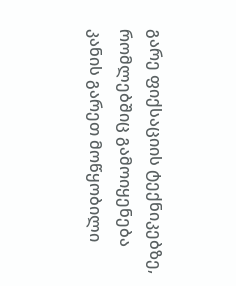გარე ფიქსაციის ტექნიკებზე, რომლებშიც გამოიყენება კანის გარეთ მოწყობილი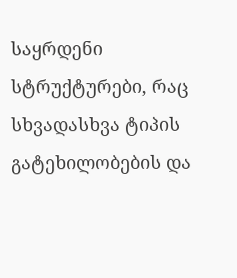საყრდენი სტრუქტურები, რაც სხვადასხვა ტიპის გატეხილობების და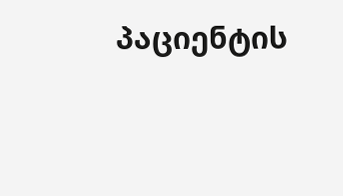პაციენტის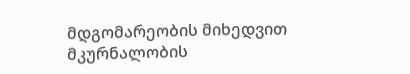მდგომარეობის მიხედვით მკურნალობის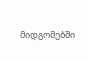მიდგომებში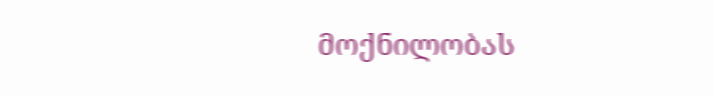მოქნილობას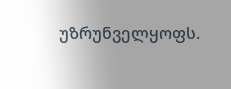უზრუნველყოფს.